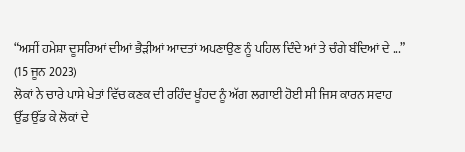“ਅਸੀਂ ਹਮੇਸ਼ਾ ਦੂਸਰਿਆਂ ਦੀਆਂ ਭੈੜੀਆਂ ਆਦਤਾਂ ਅਪਣਾਉਣ ਨੂੰ ਪਹਿਲ ਦਿੰਦੇ ਆਂ ਤੇ ਚੰਗੇ ਬੰਦਿਆਂ ਦੇ ...”
(15 ਜੂਨ 2023)
ਲੋਕਾਂ ਨੇ ਚਾਰੇ ਪਾਸੇ ਖੇਤਾਂ ਵਿੱਚ ਕਣਕ ਦੀ ਰਹਿੰਦ ਖੂੰਹਦ ਨੂੰ ਅੱਗ ਲਗਾਈ ਹੋਈ ਸੀ ਜਿਸ ਕਾਰਨ ਸਵਾਹ ਉੱਡ ਉੱਡ ਕੇ ਲੋਕਾਂ ਦੇ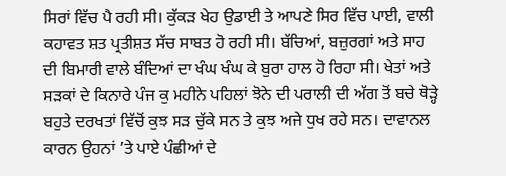ਸਿਰਾਂ ਵਿੱਚ ਪੈ ਰਹੀ ਸੀ। ਕੁੱਕੜ ਖੇਹ ਉਡਾਈ ਤੇ ਆਪਣੇ ਸਿਰ ਵਿੱਚ ਪਾਈ, ਵਾਲੀ ਕਹਾਵਤ ਸ਼ਤ ਪ੍ਰਤੀਸ਼ਤ ਸੱਚ ਸਾਬਤ ਹੋ ਰਹੀ ਸੀ। ਬੱਚਿਆਂ, ਬਜ਼ੁਰਗਾਂ ਅਤੇ ਸਾਹ ਦੀ ਬਿਮਾਰੀ ਵਾਲੇ ਬੰਦਿਆਂ ਦਾ ਖੰਘ ਖੰਘ ਕੇ ਬੁਰਾ ਹਾਲ ਹੋ ਰਿਹਾ ਸੀ। ਖੇਤਾਂ ਅਤੇ ਸੜਕਾਂ ਦੇ ਕਿਨਾਰੇ ਪੰਜ ਕੁ ਮਹੀਨੇ ਪਹਿਲਾਂ ਝੋਨੇ ਦੀ ਪਰਾਲੀ ਦੀ ਅੱਗ ਤੋਂ ਬਚੇ ਥੋੜ੍ਹੇ ਬਹੁਤੇ ਦਰਖਤਾਂ ਵਿੱਚੋਂ ਕੁਝ ਸੜ ਚੁੱਕੇ ਸਨ ਤੇ ਕੁਝ ਅਜੇ ਧੁਖ ਰਹੇ ਸਨ। ਦਾਵਾਨਲ ਕਾਰਨ ਉਹਨਾਂ ’ਤੇ ਪਾਏ ਪੰਛੀਆਂ ਦੇ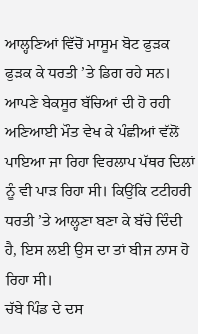ਆਲ੍ਹਣਿਆਂ ਵਿੱਚੋਂ ਮਾਸੂਮ ਬੋਟ ਫੁੜਕ ਫੁੜਕ ਕੇ ਧਰਤੀ ’ਤੇ ਡਿਗ ਰਹੇ ਸਨ। ਆਪਣੇ ਬੇਕਸੂਰ ਬੱਚਿਆਂ ਦੀ ਹੋ ਰਹੀ ਅਣਿਆਈ ਮੌਤ ਵੇਖ ਕੇ ਪੰਛੀਆਂ ਵੱਲੋਂ ਪਾਇਆ ਜਾ ਰਿਹਾ ਵਿਰਲਾਪ ਪੱਥਰ ਦਿਲਾਂ ਨੂੰ ਵੀ ਪਾੜ ਰਿਹਾ ਸੀ। ਕਿਉਂਕਿ ਟਟੀਹਰੀ ਧਰਤੀ ’ਤੇ ਆਲ੍ਹਣਾ ਬਣਾ ਕੇ ਬੱਚੇ ਦਿੰਦੀ ਹੈ, ਇਸ ਲਈ ਉਸ ਦਾ ਤਾਂ ਬੀਜ ਨਾਸ ਹੋ ਰਿਹਾ ਸੀ।
ਚੱਬੇ ਪਿੰਡ ਦੇ ਦਸ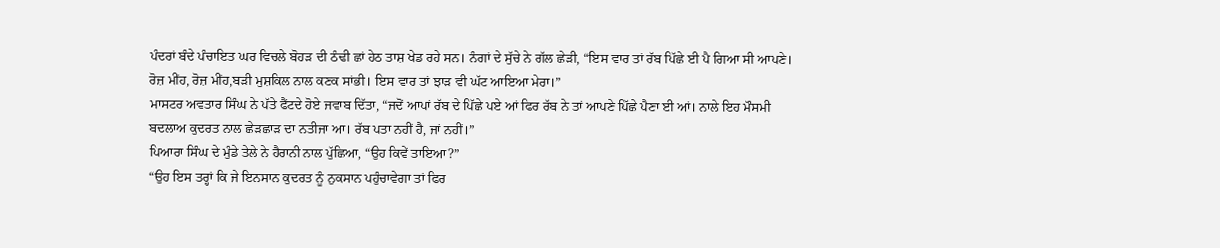ਪੰਦਰਾਂ ਬੰਦੇ ਪੰਚਾਇਤ ਘਰ ਵਿਚਲੇ ਬੋਹੜ ਦੀ ਠੰਢੀ ਛਾਂ ਹੇਠ ਤਾਸ਼ ਖੇਡ ਰਹੇ ਸਨ। ਨੰਗਾਂ ਦੇ ਸੁੱਚੇ ਨੇ ਗੱਲ ਛੇੜੀ, “ਇਸ ਵਾਰ ਤਾਂ ਰੱਬ ਪਿੱਛੇ ਈ ਪੈ ਗਿਆ ਸੀ ਆਪਣੇ। ਰੋਜ਼ ਮੀਂਹ, ਰੋਜ਼ ਮੀਂਹ,ਬੜੀ ਮੁਸ਼ਕਿਲ ਨਾਲ ਕਣਕ ਸਾਂਭੀ। ਇਸ ਵਾਰ ਤਾਂ ਝਾੜ ਵੀ ਘੱਟ ਆਇਆ ਮੇਰਾ।”
ਮਾਸਟਰ ਅਵਤਾਰ ਸਿੰਘ ਨੇ ਪੱਤੇ ਫੈਂਟਦੇ ਹੋਏ ਜਵਾਬ ਦਿੱਤਾ, “ਜਦੋਂ ਆਪਾਂ ਰੱਬ ਦੇ ਪਿੱਛੇ ਪਏ ਆਂ ਫਿਰ ਰੱਬ ਨੇ ਤਾਂ ਆਪਣੇ ਪਿੱਛੇ ਪੈਣਾ ਈ ਆਂ। ਨਾਲੇ ਇਹ ਮੌਸਮੀ ਬਦਲਾਅ ਕੁਦਰਤ ਨਾਲ ਛੇੜਛਾੜ ਦਾ ਨਤੀਜਾ ਆ। ਰੱਬ ਪਤਾ ਨਹੀਂ ਹੈ, ਜਾਂ ਨਹੀਂ।”
ਪਿਆਰਾ ਸਿੰਘ ਦੇ ਮੁੰਡੇ ਤੇਲੇ ਨੇ ਹੈਰਾਨੀ ਨਾਲ ਪੁੱਛਿਆ, “ਉਹ ਕਿਵੇਂ ਤਾਇਆ?”
“ਉਹ ਇਸ ਤਰ੍ਹਾਂ ਕਿ ਜੇ ਇਨਸਾਨ ਕੁਦਰਤ ਨੂੰ ਨੁਕਸਾਨ ਪਹੁੰਚਾਵੇਗਾ ਤਾਂ ਫਿਰ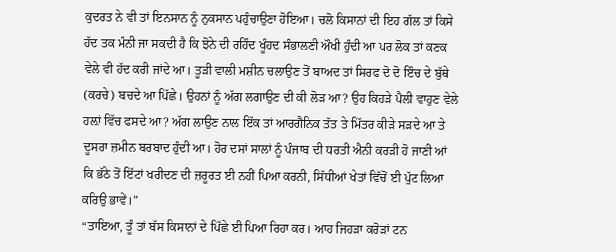ਕੁਦਰਤ ਨੇ ਵੀ ਤਾਂ ਇਨਸਾਨ ਨੂੰ ਨੁਕਸਾਨ ਪਹੁੰਚਾਉਣਾ ਹੋਇਆ। ਚਲੋ ਕਿਸਾਨਾਂ ਦੀ ਇਹ ਗੱਲ ਤਾਂ ਕਿਸੇ ਹੱਦ ਤਕ ਮੰਨੀ ਜਾ ਸਕਦੀ ਹੈ ਕਿ ਝੋਨੇ ਦੀ ਰਹਿੰਦ ਖੂੰਹਦ ਸੰਭਾਲਣੀ ਔਖੀ ਹੁੰਦੀ ਆ ਪਰ ਲੋਕ ਤਾਂ ਕਣਕ ਵੇਲੇ ਵੀ ਹੱਦ ਕਰੀ ਜਾਂਦੇ ਆ। ਤੂੜੀ ਵਾਲੀ ਮਸ਼ੀਨ ਚਲਾਉਣ ਤੋਂ ਬਾਅਦ ਤਾਂ ਸਿਰਫ ਦੋ ਦੋ ਇੰਚ ਦੇ ਬੁੱਥੇ (ਕਰਚੇ) ਬਚਦੇ ਆ ਪਿੱਛੇ। ਉਹਨਾਂ ਨੂੰ ਅੱਗ ਲਗਾਉਣ ਦੀ ਕੀ ਲੋੜ ਆ? ਉਹ ਕਿਹੜੇ ਪੈਲੀ ਵਾਹੁਣ ਵੇਲੇ ਹਲ਼ਾਂ ਵਿੱਚ ਫਸਦੇ ਆ? ਅੱਗ ਲਾਉਣ ਨਾਲ ਇੱਕ ਤਾਂ ਆਰਗੈਨਿਕ ਤੱਤ ਤੇ ਮਿੱਤਰ ਕੀੜੇ ਸੜਦੇ ਆ ਤੇ ਦੂਸਰਾ ਜ਼ਮੀਨ ਬਰਬਾਦ ਹੁੰਦੀ ਆ। ਹੋਰ ਦਸਾਂ ਸਾਲਾਂ ਨੂੰ ਪੰਜਾਬ ਦੀ ਧਰਤੀ ਐਨੀ ਕਰੜੀ ਹੋ ਜਾਣੀ ਆਂ ਕਿ ਭੱਠੇ ਤੋਂ ਇੱਟਾਂ ਖਰੀਦਣ ਦੀ ਜ਼ਰੂਰਤ ਈ ਨਹੀਂ ਪਿਆ ਕਰਨੀ, ਸਿੱਧੀਆਂ ਖੇਤਾਂ ਵਿੱਚੋਂ ਈ ਪੁੱਟ ਲਿਆ ਕਰਿਉ ਭਾਵੇਂ।”
“ਤਾਇਆ, ਤੂੰ ਤਾਂ ਬੱਸ ਕਿਸਾਨਾਂ ਦੇ ਪਿੱਛੇ ਈ ਪਿਆ ਰਿਹਾ ਕਰ। ਆਹ ਜਿਹੜਾ ਕਰੋੜਾਂ ਟਨ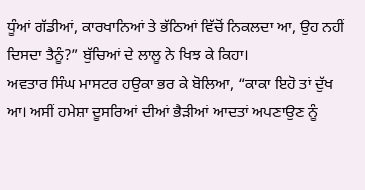ਧੂੰਆਂ ਗੱਡੀਆਂ, ਕਾਰਖਾਨਿਆਂ ਤੇ ਭੱਠਿਆਂ ਵਿੱਚੋਂ ਨਿਕਲਦਾ ਆ, ਉਹ ਨਹੀਂ ਦਿਸਦਾ ਤੈਨੂੰ?” ਬੁੱਚਿਆਂ ਦੇ ਲਾਲੂ ਨੇ ਖਿਝ ਕੇ ਕਿਹਾ।
ਅਵਤਾਰ ਸਿੰਘ ਮਾਸਟਰ ਹਉਕਾ ਭਰ ਕੇ ਬੋਲਿਆ, “ਕਾਕਾ ਇਹੋ ਤਾਂ ਦੁੱਖ ਆ। ਅਸੀਂ ਹਮੇਸ਼ਾ ਦੂਸਰਿਆਂ ਦੀਆਂ ਭੈੜੀਆਂ ਆਦਤਾਂ ਅਪਣਾਉਣ ਨੂੰ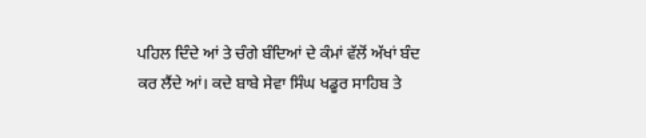ਪਹਿਲ ਦਿੰਦੇ ਆਂ ਤੇ ਚੰਗੇ ਬੰਦਿਆਂ ਦੇ ਕੰਮਾਂ ਵੱਲੋਂ ਅੱਖਾਂ ਬੰਦ ਕਰ ਲੈਂਦੇ ਆਂ। ਕਦੇ ਬਾਬੇ ਸੇਵਾ ਸਿੰਘ ਖਡੂਰ ਸਾਹਿਬ ਤੇ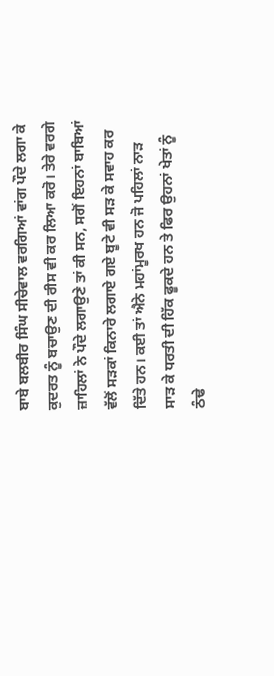ਬਾਬੇ ਬਲਬੀਰ ਸਿੰਘ ਸੀਚੇਵਾਲ ਵਰਗਿਆਂ ਵਾਂਗ ਪੌਦੇ ਲਗਾ ਕੇ ਕੁਦਰਤ ਨੂੰ ਬਚਾਉਣ ਦੀ ਰੀਸ ਵੀ ਕਰ ਲਿਆ ਕਰੋ। ਤੇਰੇ ਵਰਗੇ ਜ਼ਾਹਿਲਾਂ ਨੇ ਪੌਦੇ ਲਗਾਉਣੇ ਤਾਂ ਕੀ ਸਨ, ਸਗੋਂ ਇਹਨਾਂ ਬਾਬਿਆਂ ਵੱਲੋਂ ਸੜਕਾਂ ਕਿਨਾਰੇ ਲਗਾਏ ਗਏ ਬੂਟੇ ਵੀ ਸੜ ਕੇ ਸਵਾਹ ਕਰ ਦਿੱਤੇ ਹਨ। ਕਈ ਤਾਂ ਐਨੇ ਮਹਾਂਮੂਰਖ ਹਨ ਜੋ ਪਹਿਲਾਂ ਨਾੜ ਸਾੜ ਕੇ ਧਰਤੀ ਦੀ ਹਿੱਕ ਫੂਕਦੇ ਹਨ ਤੇ ਫਿਰ ਉਹਨਾਂ ਖੇਤਾਂ ਨੂੰ ਠੰਢੇ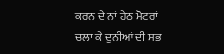ਕਰਨ ਦੇ ਨਾਂ ਹੇਠ ਮੋਟਰਾਂ ਚਲਾ ਕੇ ਦੁਨੀਆਂ ਦੀ ਸਭ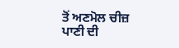ਤੋਂ ਅਣਮੋਲ ਚੀਜ਼ ਪਾਣੀ ਦੀ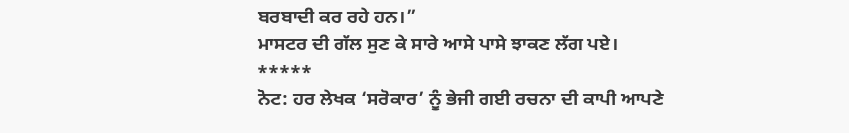ਬਰਬਾਦੀ ਕਰ ਰਹੇ ਹਨ।”
ਮਾਸਟਰ ਦੀ ਗੱਲ ਸੁਣ ਕੇ ਸਾਰੇ ਆਸੇ ਪਾਸੇ ਝਾਕਣ ਲੱਗ ਪਏ।
*****
ਨੋਟ: ਹਰ ਲੇਖਕ ‘ਸਰੋਕਾਰ’ ਨੂੰ ਭੇਜੀ ਗਈ ਰਚਨਾ ਦੀ ਕਾਪੀ ਆਪਣੇ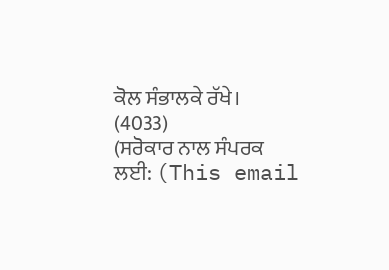ਕੋਲ ਸੰਭਾਲਕੇ ਰੱਖੇ।
(4033)
(ਸਰੋਕਾਰ ਨਾਲ ਸੰਪਰਕ ਲਈ: (This email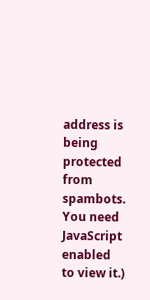address is being protected from spambots. You need JavaScript enabled to view it.)